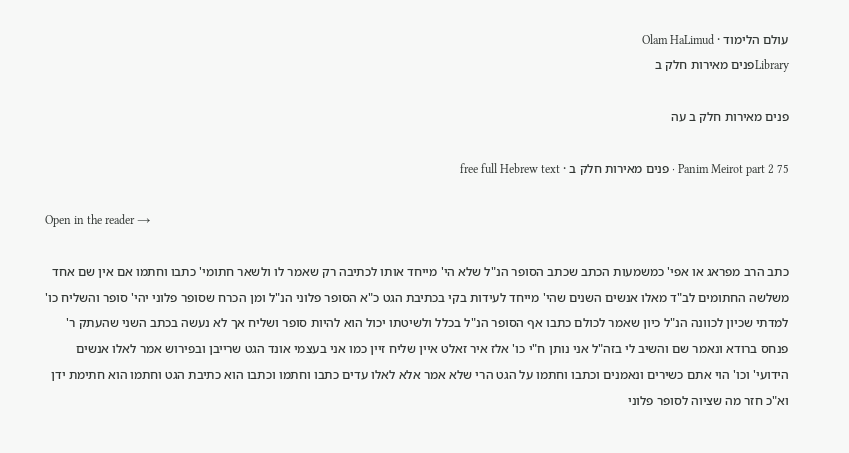עולם הלימוד · Olam HaLimud
Libraryפנים מאירות חלק ב

פנים מאירות חלק ב עה

Panim Meirot part 2 75 · פנים מאירות חלק ב · free full Hebrew text

Open in the reader →

כתב הרב מפראג או אפי' כמשמעות הכתב שכתב הסופר הנ"ל שלא הי' מייחד אותו לכתיבה רק שאמר לו ולשאר חתומי' כתבו וחתמו אם אין שם אחד משלשה החתומים לב"ד מאלו אנשים השנים שהי' מייחד לעידות בקי בכתיבת הגט כ"א הסופר פלוני הנ"ל ומן הכרח שסופר פלוני יהי' סופר והשליח כו' למדתי שכיון לכוונה הנ"ל כיון שאמר לכולם כתבו אף הסופר הנ"ל בכלל ולשיטתו יכול הוא להיות סופר ושליח אך לא נעשה בכתב השני שהעתק ר' פנחס ברודא ונאמר שם והשיב לי בזה"ל אני נותן ח"י כו' אלז איר זאלט איין שליח זיין כמו אני בעצמי אונד הגט שרייבן ובפירוש אמר לאלו אנשים הידועי' וכו' הוי אתם כשירים ונאמנים וכתבו וחתמו על הגט הרי שלא אמר אלא לאלו עדים כתבו וחתמו וכתבו הוא כתיבת הגט וחתמו הוא חתימת ידן וא"כ חזר מה שציוה לסופר פלוני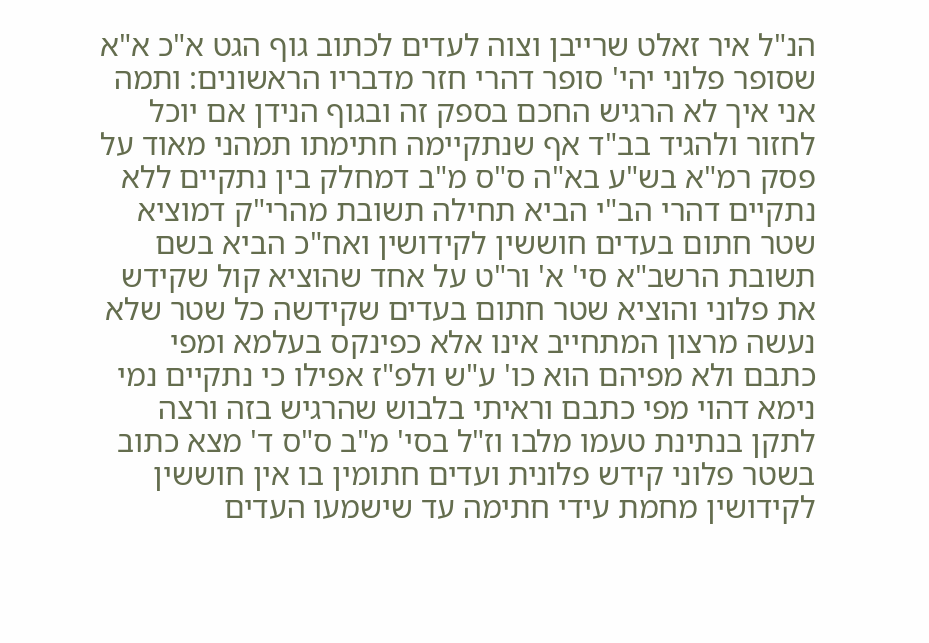הנ"ל איר זאלט שרייבן וצוה לעדים לכתוב גוף הגט א"כ א"א שסופר פלוני יהי' סופר דהרי חזר מדבריו הראשונים: ותמה אני איך לא הרגיש החכם בספק זה ובגוף הנידן אם יוכל לחזור ולהגיד בב"ד אף שנתקיימה חתימתו תמהני מאוד על פסק רמ"א בש"ע בא"ה ס"ס מ"ב דמחלק בין נתקיים ללא נתקיים דהרי הב"י הביא תחילה תשובת מהרי"ק דמוציא שטר חתום בעדים חוששין לקידושין ואח"כ הביא בשם תשובת הרשב"א סי' א' ור"ט על אחד שהוציא קול שקידש את פלוני והוציא שטר חתום בעדים שקידשה כל שטר שלא נעשה מרצון המתחייב אינו אלא כפינקס בעלמא ומפי כתבם ולא מפיהם הוא כו' ע"ש ולפ"ז אפילו כי נתקיים נמי נימא דהוי מפי כתבם וראיתי בלבוש שהרגיש בזה ורצה לתקן בנתינת טעמו מלבו וז"ל בסי' מ"ב ס"ס ד' מצא כתוב בשטר פלוני קידש פלונית ועדים חתומין בו אין חוששין לקידושין מחמת עידי חתימה עד שישמעו העדים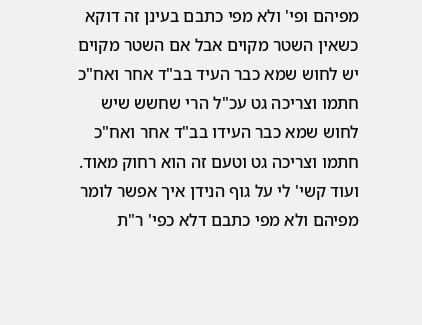מפיהם ופי' ולא מפי כתבם בעינן זה דוקא כשאין השטר מקוים אבל אם השטר מקוים יש לחוש שמא כבר העיד בב"ד אחר ואח"כ חתמו וצריכה גט עכ"ל הרי שחשש שיש לחוש שמא כבר העידו בב"ד אחר ואח"כ חתמו וצריכה גט וטעם זה הוא רחוק מאוד. ועוד קשי' לי על גוף הנידן איך אפשר לומר מפיהם ולא מפי כתבם דלא כפי' ר"ת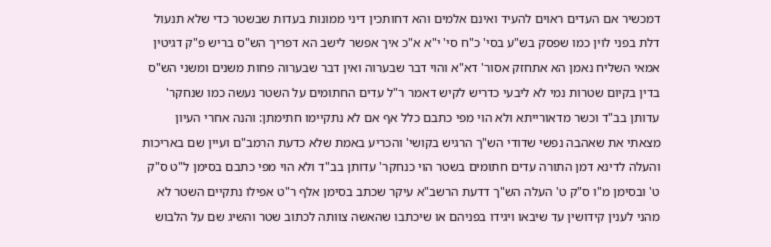דמכשיר אם העדים ראוים להעיד ואינם אלמים והא דחותכין דיני ממונות בעדות שבשטר כדי שלא תנעול דלת בפני לוין כמו שפסק בש"ע בסי' כ"ח סי' י"א א"כ איך אפשר לישב הא דפריך הש"ס בריש פ"ק דגיטין אמאי השליח נאמן הא אתחזק אסור' דא"א והוי דבר שבערוה ואין דבר שבערוה פחות משנים ומשני הש"ס בדין בקיום שטרות נמי לא ליבעי כדריש לקיש דאמר ר"ל עדים החתומים על השטר נעשה כמו שנחקר' עדותן בב"ד וכשר מדאורייתא ולא הוי מפי כתבם כלל אף אם לא נתקיימו חתימתן: והנה אחרי העיון מצאתי את שאהבה נפשי שדודי הש"ך הרגיש בקושי' והכריע באמת שלא כדעת הרמב"ם ועיין שם באריכות והעלה לדינא דמן התורה עדים חתומים בשטר הוי כנחקר' עדותן בב"ד ולא הוי מפי כתבם בסימן ל"ט ס"ק ט' ובסימן מ"ו ס"ק ט' העלה הש"ך דדעת הרשב"א עיקר שכתב בסימן אלף ר"ט אפילו נתקיים השטר לא מהני לענין קידושין עד שיבאו ויגידו בפניהם או שיכתבו שהאשה צוותה לכתוב שטר והשיג שם על הלבוש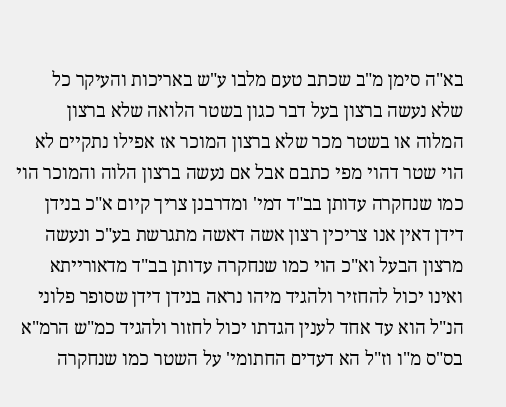בא"ה סימן מ"ב שכתב טעם מלבו ע"ש באריכות והעיקר כל שלא נעשה ברצון בעל דבר כגון בשטר הלואה שלא ברצון המלוה או בשטר מכר שלא ברצון המוכר אז אפילו נתקיים לא הוי שטר דהוי מפי כתבם אבל אם נעשה ברצון הלוה והמוכר הוי כמו שנחקרה עדותן בב"ד דמי' ומדרבנן צריך קיום א"כ בנידן דידן דאין אנו צריכין רצון אשה דאשה מתגרשת בע"כ ונעשה מרצון הבעל וא"כ הוי כמו שנחקרה עדותן בב"ד מדאורייתא ואינו יכול להחזיר ולהגיד מיהו נראה בנידן דידן שסופר פלוני הנ"ל הוא עד אחד לענין הגדתו יכול לחזור ולהגיד כמ"ש הרמ"א בס"ס מ"ו וז"ל הא דעדים החתומי' על השטר כמו שנחקרה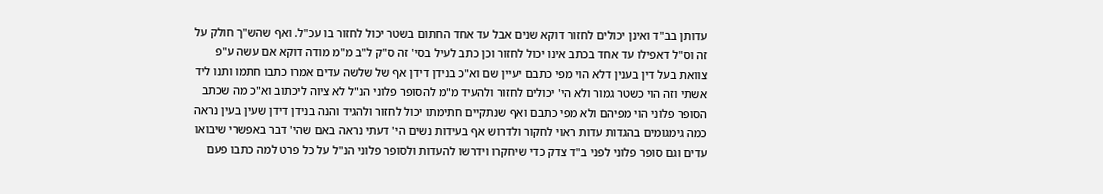עדותן בב"ד ואינן יכולים לחזור דוקא שנים אבל עד אחד החתום בשטר יכול לחזור בו עכ"ל. ואף שהש"ך חולק על זה וס"ל דאפילו עד אחד בכתב אינו יכול לחזור וכן כתב לעיל בסי' זה ס"ק ל"ב מ"מ מודה דוקא אם עשה ע"פ צוואת בעל דין בענין דלא הוי מפי כתבם יעיין שם וא"כ בנידן דידן אף של שלשה עדים אמרו כתבו חתמו ותנו ליד אשתי וזה הוי כשטר גמור ולא הי' יכולים לחזור ולהעיד מ"מ להסופר פלוני הנ"ל לא ציוה ליכתוב וא"כ מה שכתב הסופר פלוני הוי מפיהם ולא מפי כתבם ואף שנתקיים חתימתו יכול לחזור ולהגיד והנה בנידן דידן שעין בעין נראה כמה גימגומים בהגדות עדות ראוי לחקור ולדרוש אף בעידות נשים הי' דעתי נראה באם שהי' דבר באפשרי שיבואו עדים וגם סופר פלוני לפני ב"ד צדק כדי שיחקרו וידרשו להעדות ולסופר פלוני הנ"ל על כל פרט למה כתבו פעם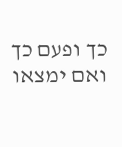כך ופעם כך ואם ימצאו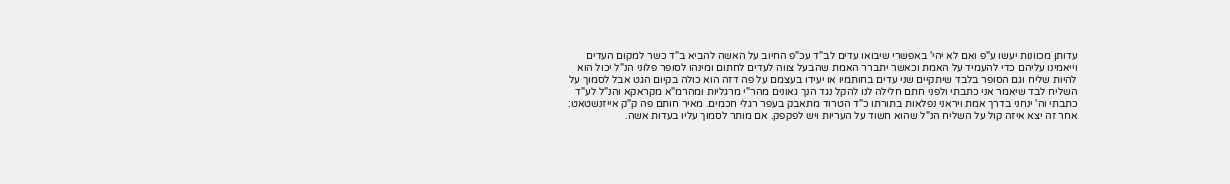עדותן מכוונות יעשו ע"פ ואם לא יהי' באפשרי שיבואו עדים לב"ד עכ"פ החיוב על האשה להביא ב"ד כשר למקום העדים וייאמינו עליהם כדי להעמיד על האמת וכאשר יתברר האמת שהבעל צווה לעדים לחתום ומינהו לסופר פלוני הנ"ל יכול הוא להיות שליח וגם הסופר בלבד שיתקיים שני עדים בחותמיו או יעידו בעצמם על פה דזה הוא כולה בקיום הגט אבל לסמוך על השליח לבד שיאמר אני כתבתי ולפני חתם חלילה לנו להקל נגד הנך גאונים מהר"י מרגליות ומהרמ"א מקראקא והנ"ל לע"ד כתבתי וה' ינחני בדרך אמת ויראני נפלאות בתורתו כ"ד הטרוד מתאבק בעפר רגלי חכמים. מאיר חותם פה ק"ק אייזנשטאט: אחר זה יצא איזה קול על השליח הנ"ל שהוא חשוד על העריות ויש לפקפק. אם מותר לסמוך עליו בעדות אשה.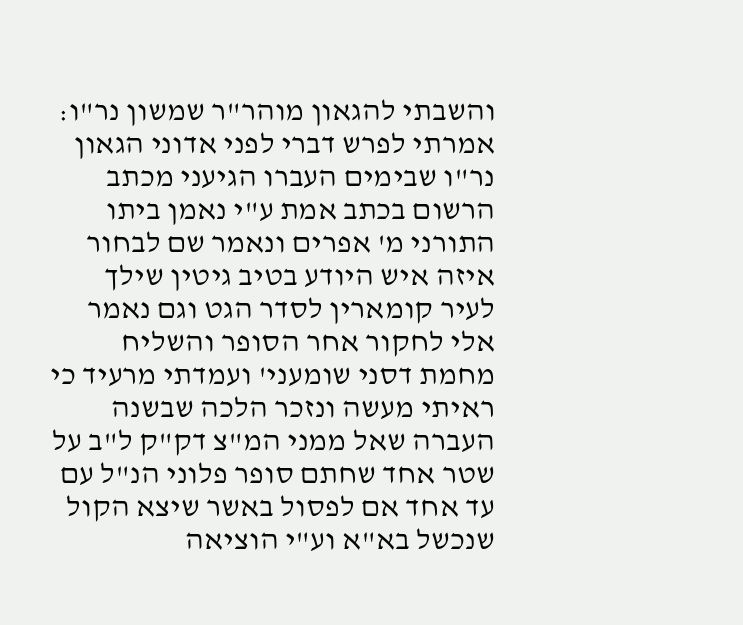והשבתי להגאון מוהר"ר שמשון נר"ו: אמרתי לפרש דברי לפני אדוני הגאון נר"ו שבימים העברו הגיעני מכתב הרשום בכתב אמת ע"י נאמן ביתו התורני מ' אפרים ונאמר שם לבחור איזה איש היודע בטיב גיטין שילך לעיר קומארין לסדר הגט וגם נאמר אלי לחקור אחר הסופר והשליח מחמת דסני שומעני' ועמדתי מרעיד כי ראיתי מעשה ונזכר הלכה שבשנה העברה שאל ממני המ"צ דק"ק ל"ב על שטר אחד שחתם סופר פלוני הנ"ל עם עד אחד אם לפסול באשר שיצא הקול שנכשל בא"א וע"י הוציאה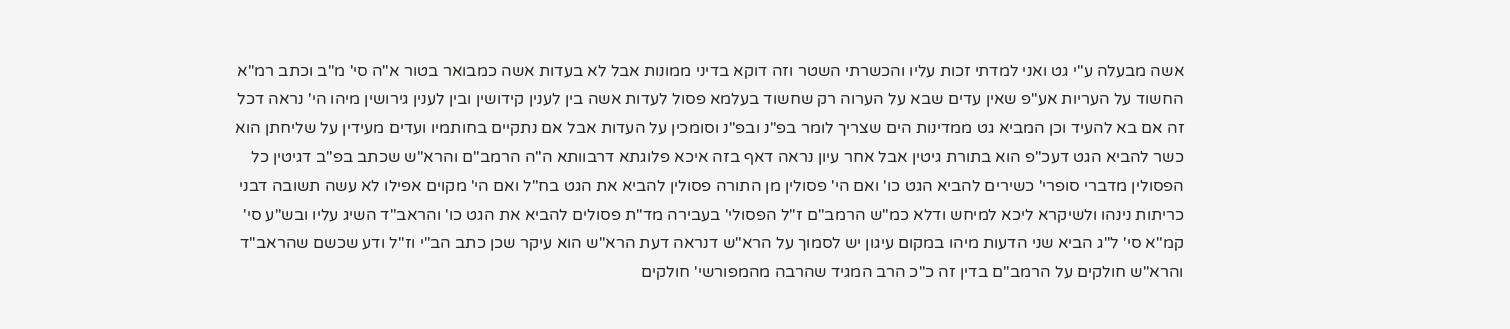אשה מבעלה ע"י גט ואני למדתי זכות עליו והכשרתי השטר וזה דוקא בדיני ממונות אבל לא בעדות אשה כמבואר בטור א"ה סי' מ"ב וכתב רמ"א החשוד על העריות אע"פ שאין עדים שבא על הערוה רק שחשוד בעלמא פסול לעדות אשה בין לענין קידושין ובין לענין גירושין מיהו הי' נראה דכל זה אם בא להעיד וכן המביא גט ממדינות הים שצריך לומר בפ"נ ובפ"נ וסומכין על העדות אבל אם נתקיים בחותמיו ועדים מעידין על שליחתן הוא כשר להביא הגט דעכ"פ הוא בתורת גיטין אבל אחר עיון נראה דאף בזה איכא פלוגתא דרבוותא ה"ה הרמב"ם והרא"ש שכתב בפ"ב דגיטין כל הפסולין מדברי סופרי' כשירים להביא הגט כו' ואם הי' פסולין מן התורה פסולין להביא את הגט בח"ל ואם הי' מקוים אפילו לא עשה תשובה דבני כריתות נינהו ולשיקרא ליכא למיחש ודלא כמ"ש הרמב"ם ז"ל הפסולי' בעבירה מד"ת פסולים להביא את הגט כו' והראב"ד השיג עליו ובש"ע סי' קמ"א סי' ל"ג הביא שני הדעות מיהו במקום עיגון יש לסמוך על הרא"ש דנראה דעת הרא"ש הוא עיקר שכן כתב הב"י וז"ל ודע שכשם שהראב"ד והרא"ש חולקים על הרמב"ם בדין זה כ"כ הרב המגיד שהרבה מהמפורשי' חולקים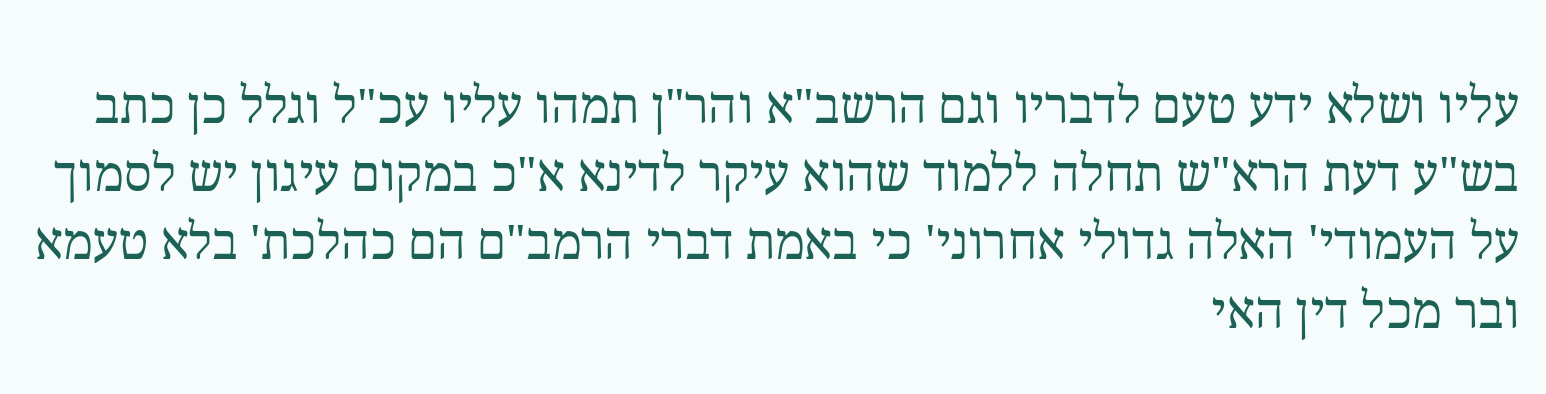עליו ושלא ידע טעם לדבריו וגם הרשב"א והר"ן תמהו עליו עכ"ל וגלל כן כתב בש"ע דעת הרא"ש תחלה ללמוד שהוא עיקר לדינא א"כ במקום עיגון יש לסמוך על העמודי' האלה גדולי אחרוני' כי באמת דברי הרמב"ם הם כהלכת' בלא טעמא ובר מכל דין האי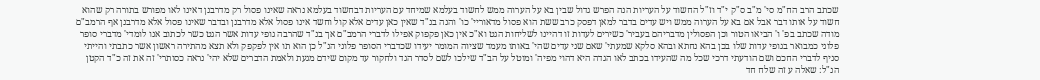שכתב הרב הח"מ סי' מ"ב ס"ק י"ד וז"ל החשוד על העריות הנה הפרש גדול שבין בא על הערוה ממש לחשוד בעלמא שמיחד עם העריות דבחשוד בעלמא נראה שאינו פסול רק מדרבנן דאינו לאו מפורש בתורה רק שהוא חשוד על אותו דבר אבל אם בא על הערוה ממש ויש עדים בדבר למאן דפסק כרב ששת הוא פסול מדאוריי' כו' והנה בנ"ד שאין כאן עדים אלא קול וחשד אינו פסול אלא מדרבנן ובדבר שאינו פסול אלא מדרבנן אף הרמב"ם מודה שכתב בפ' ו' הביאו הטור וכן הפסולין מדבריהם בעביר' כשירים לעדות זו דהיינו לשליחות הגט וא"כ אין כאן פקפוק אפילו לדברי הרמב"ם אך בנ"ד שהרבה גופי עדות אשר הגט כשר לכתוב אנו לומדי' מדברי סופר פלוני כמבואר בגופי עדות שלו בכן בהא נחתא ובהא סלקא שמעתי' שאם שני עדים שהי' באותו מעמד שציוה המומר יעידו שכדברי הסופר פלוני הנ"ל כן הוא תו אין לפקפק ולא תצא מהתירה ראשון אשר כתבתי והייתי סניף לדברי החכם ושם הודעתי דרכי שכל מה שהעידו בכתב לאו הגדה היא דהוי מפיה' ומוטל על הב"ד שילכו לשם לסדר הגד ולחקור עד מקום שידם מגעת ולאמת הדברים שלא יהי' נראה כסותרי' זה את זה כ"ד הקטן הנ"ל: שאלה ע זה שלח חד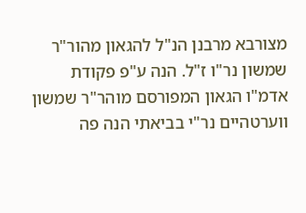מצורבא מרבנן הנ"ל להגאון מהור"ר שמשון נר"ו ז"ל. הנה ע"פ פקודת אדמ"ו הגאון המפורסם מוהר"ר שמשון ווערטהיים נר"י בביאתי הנה פה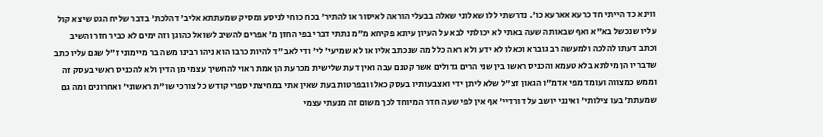ווינא כד הייתי חד כרעא אארעא כו'. נדרשתי ללו שאלוני שאלה בבעלי הוראה לאיסור או להתיר' בכח כוחי לניסע ומסיק שמעתתא אליב' דהלכת' בדבר שליח הגט שיצא קול עליו שנכשל בא"א ואף שבאותה שעה באתי לא יכולתי לבא על העיון עיונא פקיחא מ"מ נתתי דברי בפי החזן מ' אפרים להשיב לשואל כהוגן וזה ימים לא כביר חזר והשיב וכתב דעתו להלכה ולמעשה רב גוברא וכאלו לא ידע ולא ראה כלל מה שנכתב אליו או לא שמיעי' לי' ודי לאב"ד להיות כרבו הוא ניהו רבינו משה בר מיימוני ז"ל שגם עליו כתב שדבריו הן מילתא בלא טעמא והכניס ראשו בין שני הרים גדולים אשר קטנם עבה ואין דעת שלישית מכרעת הן אמת ראוי להחשיך עצמי מן הדין ולא להכניס ראשי בעסק זה וממש כמצווה ועומד מפי אדמ"ו הגאון זצ"ל שלא ליתן ידי ואצבעותיו בעסק כאלו ובפרטות בעת שאין אתי במחיצתי ספרי קודש כל צורכי שו"ת ראשוני' ואחרונים ומה גם שמעתת' בעו צילותי' ואינני יושב על דורדיי' אף אין לפי שעה חדר המיוחד לכך משום זה מנעתי עצמי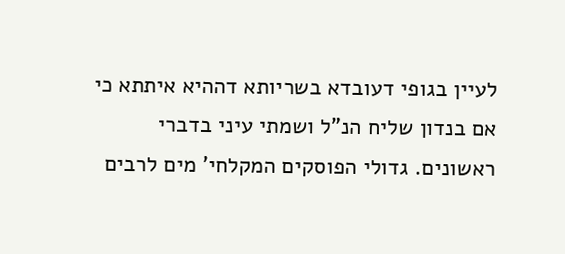לעיין בגופי דעובדא בשריותא דההיא איתתא כי אם בנדון שליח הנ"ל ושמתי עיני בדברי ראשונים. גדולי הפוסקים המקלחי' מים לרבים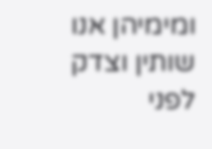ומימיהן אנו שותין וצדק לפני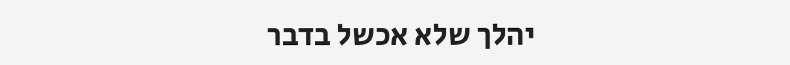יהלך שלא אכשל בדבר